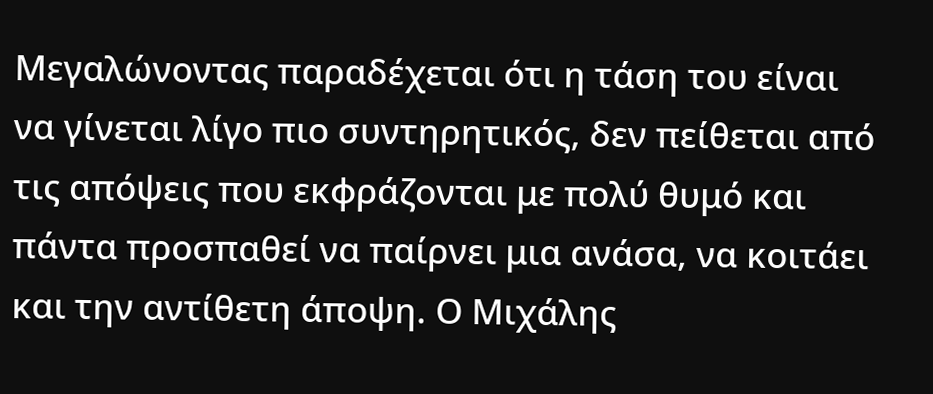Μεγαλώνοντας παραδέχεται ότι η τάση τoυ είναι να γίνεται λίγο πιο συντηρητικός, δεν πείθεται από τις απόψεις που εκφράζονται με πολύ θυμό και πάντα προσπαθεί να παίρνει μια ανάσα, να κοιτάει και την αντίθετη άποψη. Ο Μιχάλης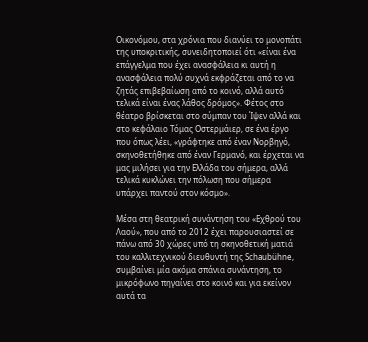Οικονόμου, στα χρόνια που διανύει το μονοπάτι της υποκριτικής, συνειδητοποιεί ότι «είναι ένα επάγγελμα που έχει ανασφάλεια κι αυτή η ανασφάλεια πολύ συχνά εκφράζεται από το να ζητάς επιβεβαίωση από το κοινό, αλλά αυτό τελικά είναι ένας λάθος δρόμος». Φέτος στο θέατρο βρίσκεται στο σύμπαν του Ίψεν αλλά και στο κεφάλαιο Τόμας Οστερμάιερ, σε ένα έργο που όπως λέει, «γράφτηκε από έναν Νορβηγό, σκηνοθετήθηκε από έναν Γερμανό, και έρχεται να μας μιλήσει για την Ελλάδα του σήμερα, αλλά τελικά κυκλώνει την πόλωση που σήμερα υπάρχει παντού στον κόσμο».

Μέσα στη θεατρική συνάντηση του «Εχθρού του Λαού», που από το 2012 έχει παρουσιαστεί σε πάνω από 30 χώρες υπό τη σκηνοθετική ματιά του καλλιτεχνικού διευθυντή της Schaubühne, συμβαίνει μία ακόμα σπάνια συνάντηση, το μικρόφωνο πηγαίνει στο κοινό και για εκείνον αυτά τα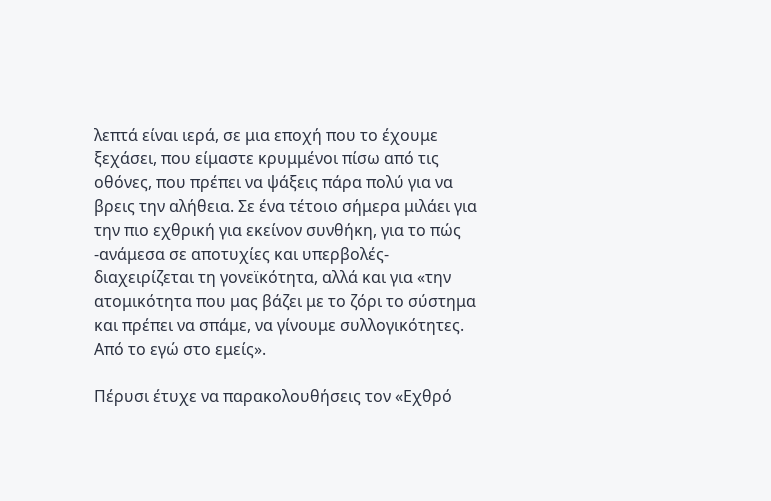λεπτά είναι ιερά, σε μια εποχή που το έχουμε ξεχάσει, που είμαστε κρυμμένοι πίσω από τις οθόνες, που πρέπει να ψάξεις πάρα πολύ για να βρεις την αλήθεια. Σε ένα τέτοιο σήμερα μιλάει για την πιο εχθρική για εκείνον συνθήκη, για το πώς -ανάμεσα σε αποτυχίες και υπερβολές- διαχειρίζεται τη γονεϊκότητα, αλλά και για «την ατομικότητα που μας βάζει με το ζόρι το σύστημα και πρέπει να σπάμε, να γίνουμε συλλογικότητες. Από το εγώ στο εμείς».

Πέρυσι έτυχε να παρακολουθήσεις τον «Εχθρό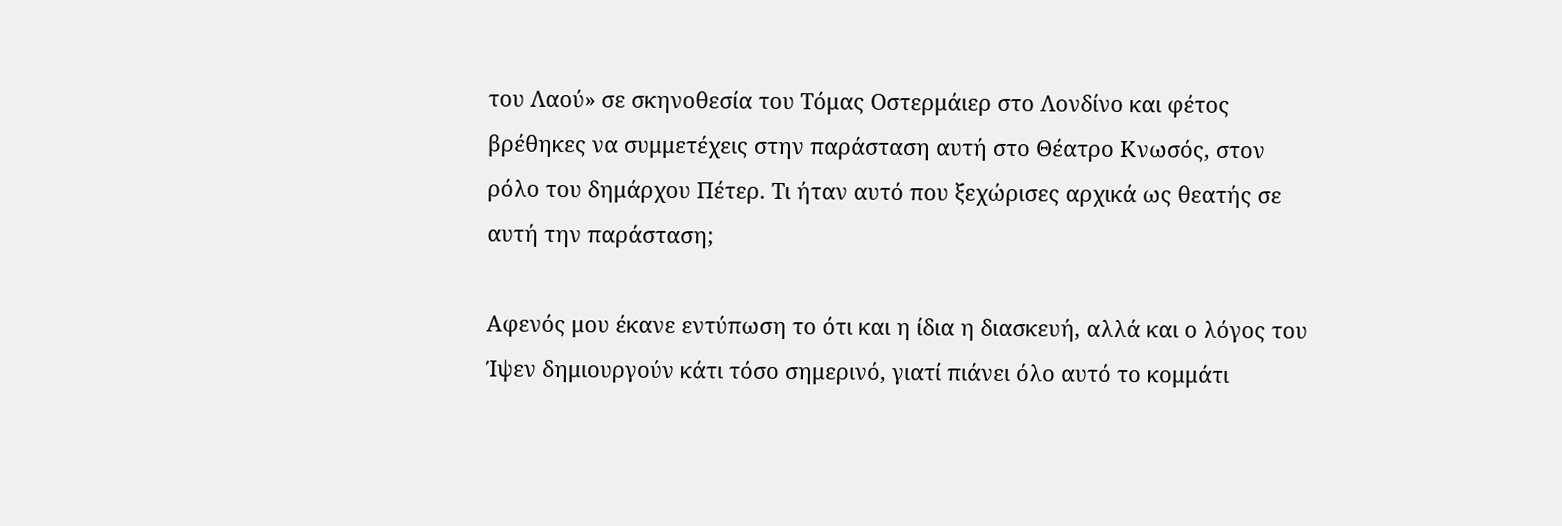του Λαού» σε σκηνοθεσία του Τόμας Οστερμάιερ στο Λονδίνο και φέτος βρέθηκες να συμμετέχεις στην παράσταση αυτή στο Θέατρο Κνωσός, στον ρόλο του δημάρχου Πέτερ. Τι ήταν αυτό που ξεχώρισες αρχικά ως θεατής σε αυτή την παράσταση;

Αφενός μου έκανε εντύπωση το ότι και η ίδια η διασκευή, αλλά και ο λόγος του Ίψεν δημιουργούν κάτι τόσο σημερινό, γιατί πιάνει όλο αυτό το κομμάτι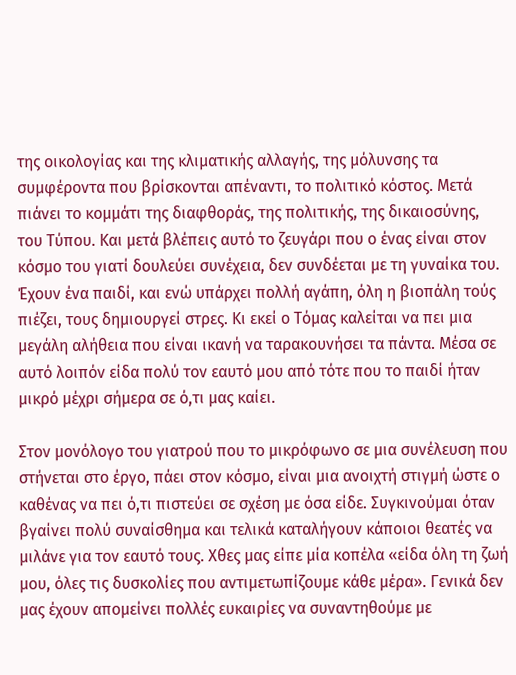της οικολογίας και της κλιματικής αλλαγής, της μόλυνσης τα συμφέροντα που βρίσκονται απέναντι, το πολιτικό κόστος. Μετά πιάνει το κομμάτι της διαφθοράς, της πολιτικής, της δικαιοσύνης, του Τύπου. Και μετά βλέπεις αυτό το ζευγάρι που ο ένας είναι στον κόσμο του γιατί δουλεύει συνέχεια, δεν συνδέεται με τη γυναίκα του. Έχουν ένα παιδί, και ενώ υπάρχει πολλή αγάπη, όλη η βιοπάλη τούς πιέζει, τους δημιουργεί στρες. Κι εκεί ο Τόμας καλείται να πει μια μεγάλη αλήθεια που είναι ικανή να ταρακουνήσει τα πάντα. Μέσα σε αυτό λοιπόν είδα πολύ τον εαυτό μου από τότε που το παιδί ήταν μικρό μέχρι σήμερα σε ό,τι μας καίει.

Στον μονόλογο του γιατρού που το μικρόφωνο σε μια συνέλευση που στήνεται στο έργο, πάει στον κόσμο, είναι μια ανοιχτή στιγμή ώστε ο καθένας να πει ό,τι πιστεύει σε σχέση με όσα είδε. Συγκινούμαι όταν βγαίνει πολύ συναίσθημα και τελικά καταλήγουν κάποιοι θεατές να μιλάνε για τον εαυτό τους. Χθες μας είπε μία κοπέλα «είδα όλη τη ζωή μου, όλες τις δυσκολίες που αντιμετωπίζουμε κάθε μέρα». Γενικά δεν μας έχουν απομείνει πολλές ευκαιρίες να συναντηθούμε με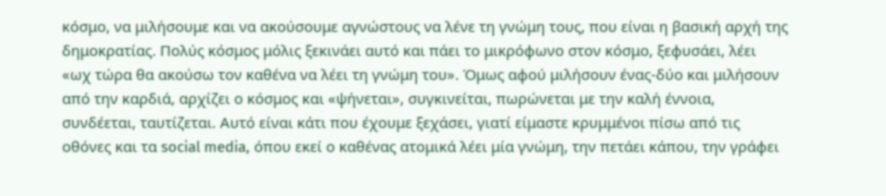κόσμο, να μιλήσουμε και να ακούσουμε αγνώστους να λένε τη γνώμη τους, που είναι η βασική αρχή της δημοκρατίας. Πολύς κόσμος μόλις ξεκινάει αυτό και πάει το μικρόφωνο στον κόσμο, ξεφυσάει, λέει «ωχ τώρα θα ακούσω τον καθένα να λέει τη γνώμη του». Όμως αφού μιλήσουν ένας-δύο και μιλήσουν από την καρδιά, αρχίζει ο κόσμος και «ψήνεται», συγκινείται, πωρώνεται με την καλή έννοια, συνδέεται, ταυτίζεται. Αυτό είναι κάτι που έχουμε ξεχάσει, γιατί είμαστε κρυμμένοι πίσω από τις οθόνες και τα social media, όπου εκεί ο καθένας ατομικά λέει μία γνώμη, την πετάει κάπου, την γράφει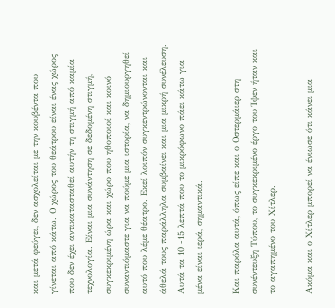και μετά φεύγει, δεν ασχολείται με την κουβέντα που γίνεται από κάτω. Ο χώρος του θεάτρου είναι ένας χώρος που δεν έχει αντικατασταθεί αυτήν τη στιγμή από καμία τεχνολογία. Είναι μια συνάντηση σε δεδομένη στιγμή, συγκεκριμένη ώρα και χώρο που ηθοποιοί και κοινό συναντιόμαστε για να πούμε μια ιστορία, να δημιουργηθεί αυτό που λέμε θέατρο. Εκεί λοιπόν συγκεντρώνονται και άθελά τους παράλληλα συμβαίνει και μια μικρή συνέλευση. Αυτά τα 10 -15 λεπτά που το μικρόφωνο πάει κάτω για μένα είναι ιερά, σημαντικά.

Και παρόλα αυτά, όπως είπε και ο Οστερμάιερ στη συνέντευξη Τύπου, το συγκεκριμένο έργο του Ίψεν ήταν και το αγαπημένο του Χίτλερ.

Ακόμα και ο Χίτλερ μπορεί να ένιωσε ότι κάνει μια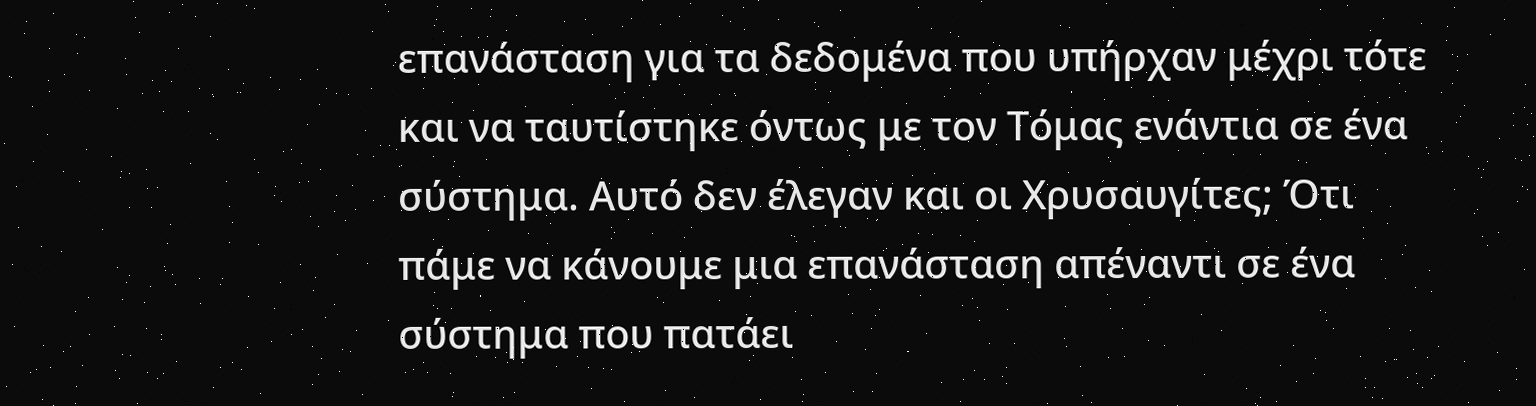επανάσταση για τα δεδομένα που υπήρχαν μέχρι τότε και να ταυτίστηκε όντως με τον Τόμας ενάντια σε ένα σύστημα. Αυτό δεν έλεγαν και οι Χρυσαυγίτες; Ότι πάμε να κάνουμε μια επανάσταση απέναντι σε ένα σύστημα που πατάει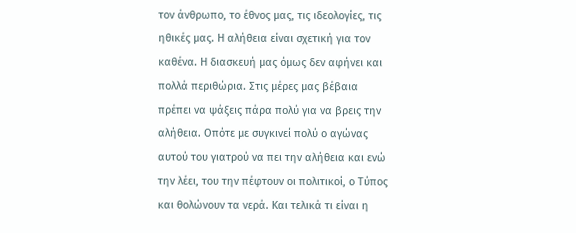τον άνθρωπο, το έθνος μας, τις ιδεολογίες, τις ηθικές μας. Η αλήθεια είναι σχετική για τον καθένα. Η διασκευή μας όμως δεν αφήνει και πολλά περιθώρια. Στις μέρες μας βέβαια πρέπει να ψάξεις πάρα πολύ για να βρεις την αλήθεια. Οπότε με συγκινεί πολύ ο αγώνας αυτού του γιατρού να πει την αλήθεια και ενώ την λέει, του την πέφτουν οι πολιτικοί, ο Τύπος και θολώνουν τα νερά. Και τελικά τι είναι η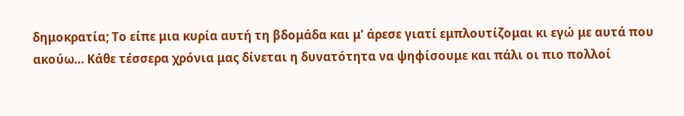δημοκρατία; Το είπε μια κυρία αυτή τη βδομάδα και μ’ άρεσε γιατί εμπλουτίζομαι κι εγώ με αυτά που ακούω… Κάθε τέσσερα χρόνια μας δίνεται η δυνατότητα να ψηφίσουμε και πάλι οι πιο πολλοί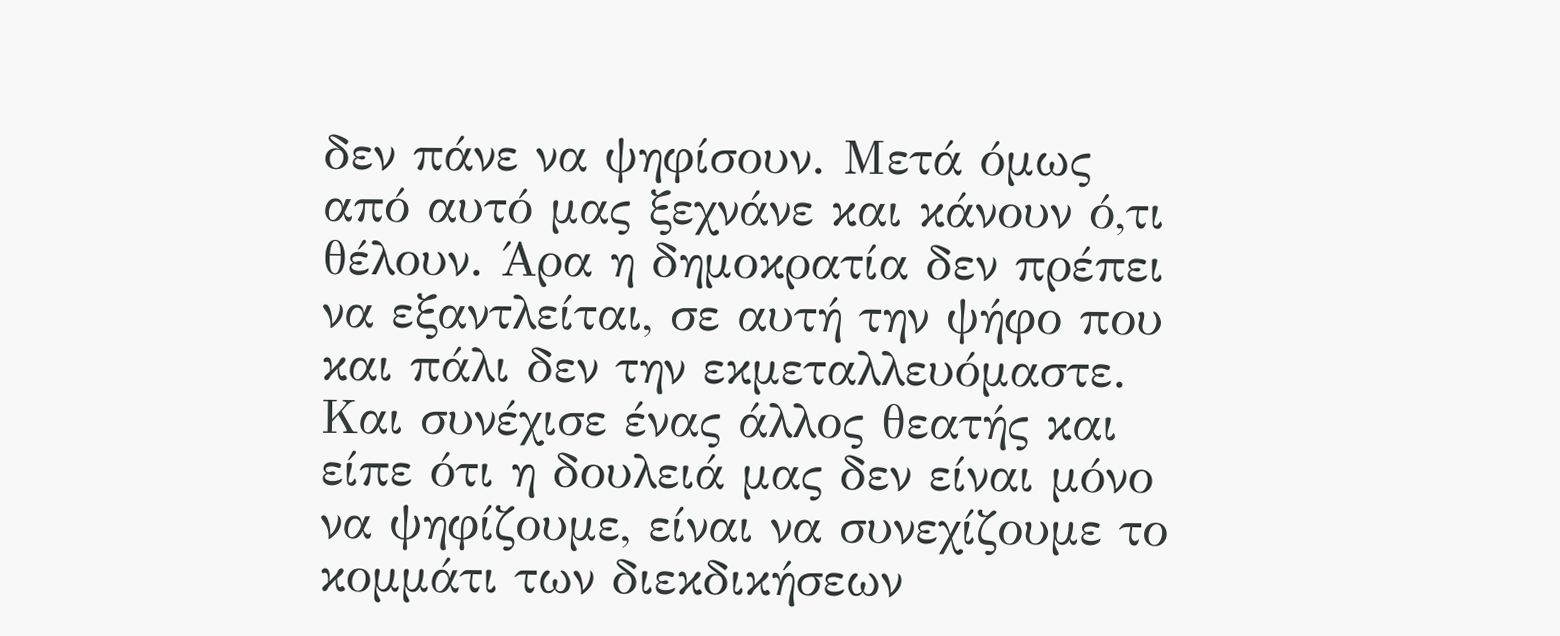δεν πάνε να ψηφίσουν. Μετά όμως από αυτό μας ξεχνάνε και κάνουν ό,τι θέλουν. Άρα η δημοκρατία δεν πρέπει να εξαντλείται, σε αυτή την ψήφο που και πάλι δεν την εκμεταλλευόμαστε. Και συνέχισε ένας άλλος θεατής και είπε ότι η δουλειά μας δεν είναι μόνο να ψηφίζουμε, είναι να συνεχίζουμε το κομμάτι των διεκδικήσεων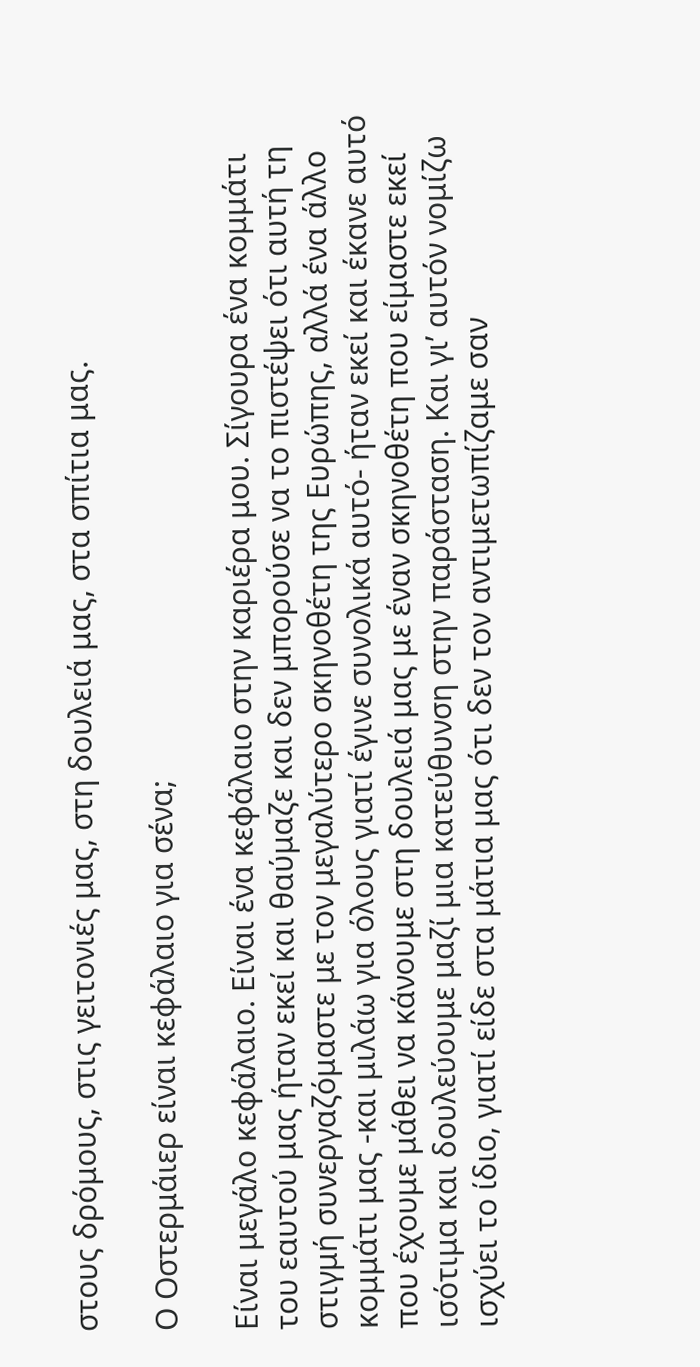στους δρόμους, στις γειτονιές μας, στη δουλειά μας, στα σπίτια μας.

Ο Οστερμάιερ είναι κεφάλαιο για σένα;

Είναι μεγάλο κεφάλαιο. Είναι ένα κεφάλαιο στην καριέρα μου. Σίγουρα ένα κομμάτι του εαυτού μας ήταν εκεί και θαύμαζε και δεν μπορούσε να το πιστέψει ότι αυτή τη στιγμή συνεργαζόμαστε με τον μεγαλύτερο σκηνοθέτη της Ευρώπης, αλλά ένα άλλο κομμάτι μας -και μιλάω για όλους γιατί έγινε συνολικά αυτό- ήταν εκεί και έκανε αυτό που έχουμε μάθει να κάνουμε στη δουλειά μας με έναν σκηνοθέτη που είμαστε εκεί ισότιμα και δουλεύουμε μαζί μια κατεύθυνση στην παράσταση. Και γι’ αυτόν νομίζω ισχύει το ίδιο, γιατί είδε στα μάτια μας ότι δεν τον αντιμετωπίζαμε σαν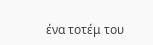ένα τοτέμ του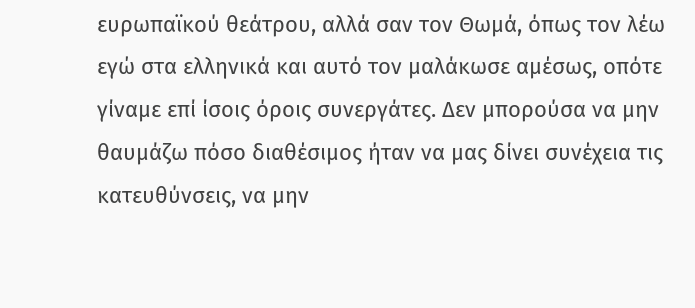ευρωπαϊκού θεάτρου, αλλά σαν τον Θωμά, όπως τον λέω εγώ στα ελληνικά και αυτό τον μαλάκωσε αμέσως, οπότε γίναμε επί ίσοις όροις συνεργάτες. Δεν μπορούσα να μην θαυμάζω πόσο διαθέσιμος ήταν να μας δίνει συνέχεια τις κατευθύνσεις, να μην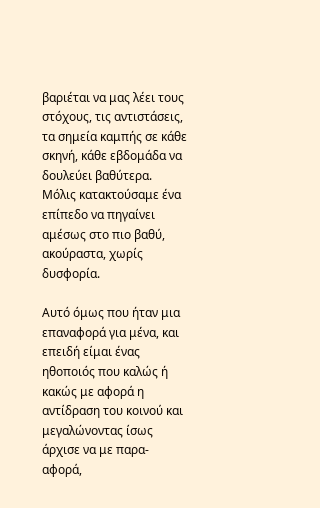βαριέται να μας λέει τους στόχους, τις αντιστάσεις, τα σημεία καμπής σε κάθε σκηνή, κάθε εβδομάδα να δουλεύει βαθύτερα. Μόλις κατακτούσαμε ένα επίπεδο να πηγαίνει αμέσως στο πιο βαθύ, ακούραστα, χωρίς δυσφορία.

Αυτό όμως που ήταν μια επαναφορά για μένα, και επειδή είμαι ένας ηθοποιός που καλώς ή κακώς με αφορά η αντίδραση του κοινού και μεγαλώνοντας ίσως άρχισε να με παρα-αφορά,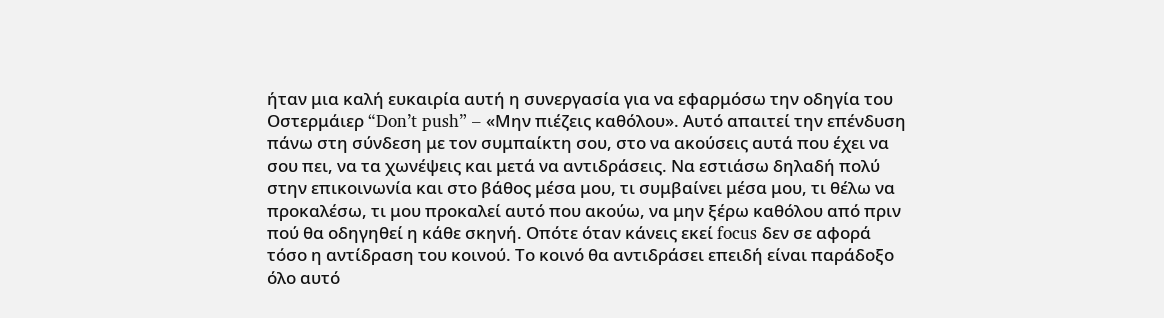ήταν μια καλή ευκαιρία αυτή η συνεργασία για να εφαρμόσω την οδηγία του Οστερμάιερ “Don’t push” – «Μην πιέζεις καθόλου». Αυτό απαιτεί την επένδυση πάνω στη σύνδεση με τον συμπαίκτη σου, στο να ακούσεις αυτά που έχει να σου πει, να τα χωνέψεις και μετά να αντιδράσεις. Να εστιάσω δηλαδή πολύ στην επικοινωνία και στο βάθος μέσα μου, τι συμβαίνει μέσα μου, τι θέλω να προκαλέσω, τι μου προκαλεί αυτό που ακούω, να μην ξέρω καθόλου από πριν πού θα οδηγηθεί η κάθε σκηνή. Οπότε όταν κάνεις εκεί focus δεν σε αφορά τόσο η αντίδραση του κοινού. Το κοινό θα αντιδράσει επειδή είναι παράδοξο όλο αυτό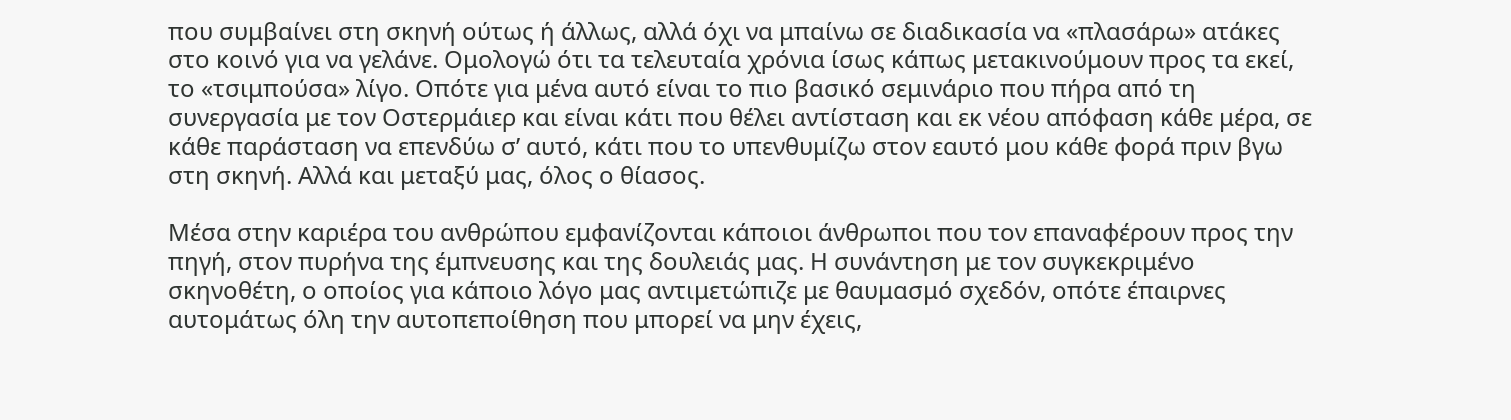που συμβαίνει στη σκηνή ούτως ή άλλως, αλλά όχι να μπαίνω σε διαδικασία να «πλασάρω» ατάκες στο κοινό για να γελάνε. Ομολογώ ότι τα τελευταία χρόνια ίσως κάπως μετακινούμουν προς τα εκεί, το «τσιμπούσα» λίγο. Οπότε για μένα αυτό είναι το πιο βασικό σεμινάριο που πήρα από τη συνεργασία με τον Οστερμάιερ και είναι κάτι που θέλει αντίσταση και εκ νέου απόφαση κάθε μέρα, σε κάθε παράσταση να επενδύω σ’ αυτό, κάτι που το υπενθυμίζω στον εαυτό μου κάθε φορά πριν βγω στη σκηνή. Αλλά και μεταξύ μας, όλος ο θίασος.

Μέσα στην καριέρα του ανθρώπου εμφανίζονται κάποιοι άνθρωποι που τον επαναφέρουν προς την πηγή, στον πυρήνα της έμπνευσης και της δουλειάς μας. Η συνάντηση με τον συγκεκριμένο σκηνοθέτη, ο οποίος για κάποιο λόγο μας αντιμετώπιζε με θαυμασμό σχεδόν, οπότε έπαιρνες αυτομάτως όλη την αυτοπεποίθηση που μπορεί να μην έχεις,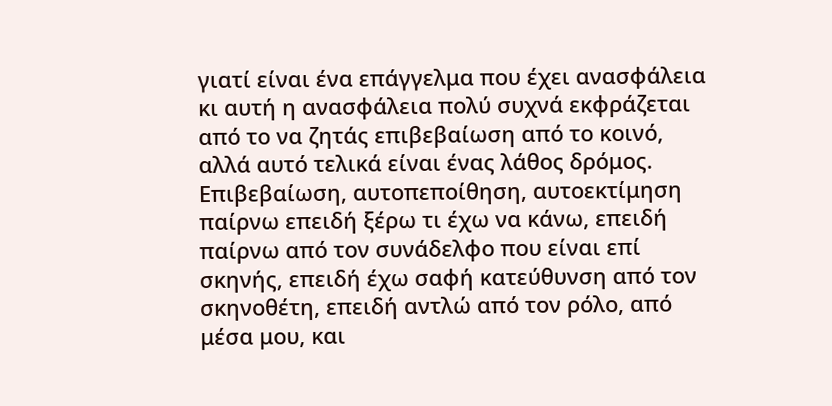γιατί είναι ένα επάγγελμα που έχει ανασφάλεια κι αυτή η ανασφάλεια πολύ συχνά εκφράζεται από το να ζητάς επιβεβαίωση από το κοινό, αλλά αυτό τελικά είναι ένας λάθος δρόμος. Επιβεβαίωση, αυτοπεποίθηση, αυτοεκτίμηση παίρνω επειδή ξέρω τι έχω να κάνω, επειδή παίρνω από τον συνάδελφο που είναι επί σκηνής, επειδή έχω σαφή κατεύθυνση από τον σκηνοθέτη, επειδή αντλώ από τον ρόλο, από μέσα μου, και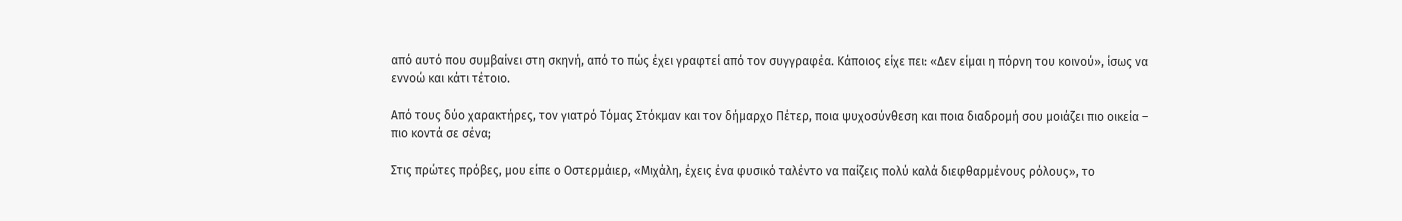από αυτό που συμβαίνει στη σκηνή, από το πώς έχει γραφτεί από τον συγγραφέα. Κάποιος είχε πει: «Δεν είμαι η πόρνη του κοινού», ίσως να εννοώ και κάτι τέτοιο.

Από τους δύο χαρακτήρες, τον γιατρό Τόμας Στόκμαν και τον δήμαρχο Πέτερ, ποια ψυχοσύνθεση και ποια διαδρομή σου μοιάζει πιο οικεία – πιο κοντά σε σένα;

Στις πρώτες πρόβες, μου είπε ο Οστερμάιερ, «Μιχάλη, έχεις ένα φυσικό ταλέντο να παίζεις πολύ καλά διεφθαρμένους ρόλους», το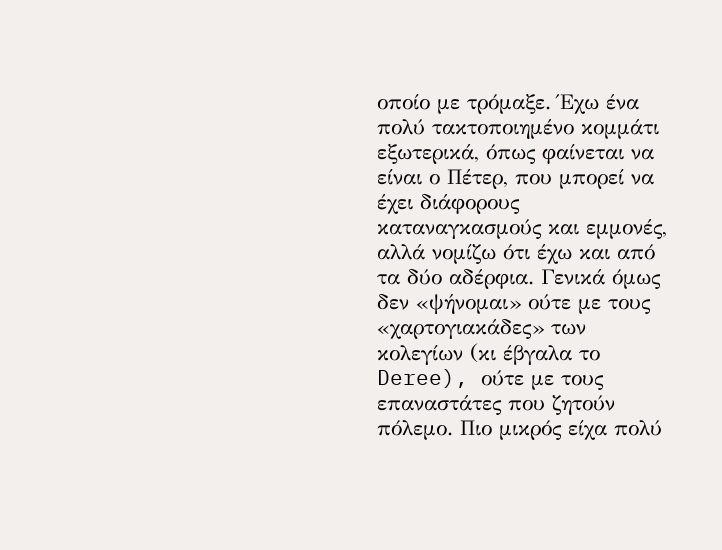οποίο με τρόμαξε. Έχω ένα πολύ τακτοποιημένο κομμάτι εξωτερικά, όπως φαίνεται να είναι ο Πέτερ, που μπορεί να έχει διάφορους καταναγκασμούς και εμμονές, αλλά νομίζω ότι έχω και από τα δύο αδέρφια. Γενικά όμως δεν «ψήνομαι» ούτε με τους «χαρτογιακάδες» των κολεγίων (κι έβγαλα το Deree), ούτε με τους επαναστάτες που ζητούν πόλεμο. Πιο μικρός είχα πολύ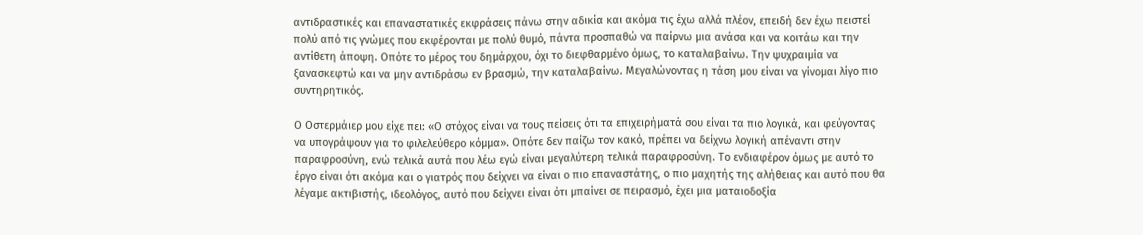αντιδραστικές και επαναστατικές εκφράσεις πάνω στην αδικία και ακόμα τις έχω αλλά πλέον, επειδή δεν έχω πειστεί πολύ από τις γνώμες που εκφέρονται με πολύ θυμό, πάντα προσπαθώ να παίρνω μια ανάσα και να κοιτάω και την αντίθετη άποψη. Οπότε το μέρος του δημάρχου, όχι το διεφθαρμένο όμως, το καταλαβαίνω. Την ψυχραιμία να ξανασκεφτώ και να μην αντιδράσω εν βρασμώ, την καταλαβαίνω. Μεγαλώνοντας η τάση μου είναι να γίνομαι λίγο πιο συντηρητικός.

Ο Οστερμάιερ μου είχε πει: «Ο στόχος είναι να τους πείσεις ότι τα επιχειρήματά σου είναι τα πιο λογικά, και φεύγοντας να υπογράψουν για το φιλελεύθερο κόμμα». Οπότε δεν παίζω τον κακό, πρέπει να δείχνω λογική απέναντι στην παραφροσύνη, ενώ τελικά αυτά που λέω εγώ είναι μεγαλύτερη τελικά παραφροσύνη. Το ενδιαφέρον όμως με αυτό το έργο είναι ότι ακόμα και ο γιατρός που δείχνει να είναι ο πιο επαναστάτης, ο πιο μαχητής της αλήθειας και αυτό που θα λέγαμε ακτιβιστής, ιδεολόγος, αυτό που δείχνει είναι ότι μπαίνει σε πειρασμό, έχει μια ματαιοδοξία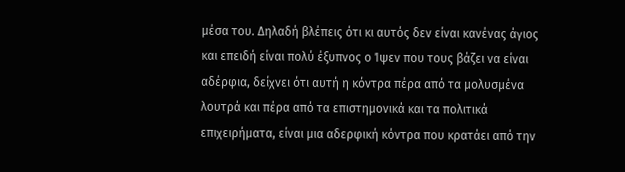μέσα του. Δηλαδή βλέπεις ότι κι αυτός δεν είναι κανένας άγιος και επειδή είναι πολύ έξυπνος ο Ίψεν που τους βάζει να είναι αδέρφια, δείχνει ότι αυτή η κόντρα πέρα από τα μολυσμένα λουτρά και πέρα από τα επιστημονικά και τα πολιτικά επιχειρήματα, είναι μια αδερφική κόντρα που κρατάει από την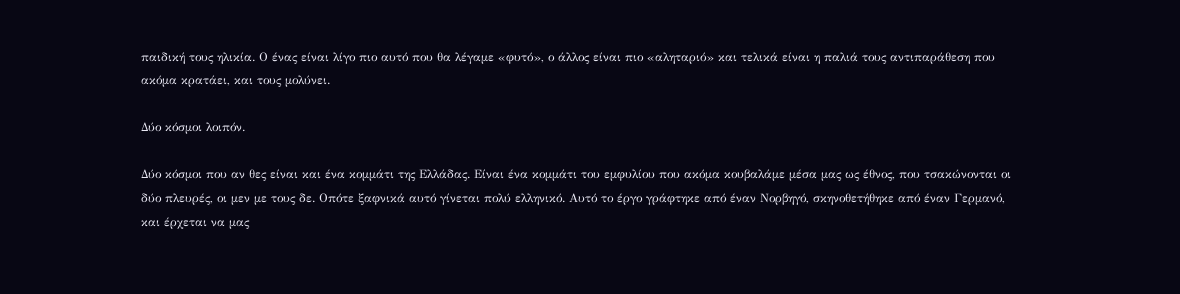παιδική τους ηλικία. Ο ένας είναι λίγο πιο αυτό που θα λέγαμε «φυτό», ο άλλος είναι πιο «αληταριό» και τελικά είναι η παλιά τους αντιπαράθεση που ακόμα κρατάει, και τους μολύνει.

Δύο κόσμοι λοιπόν.

Δύο κόσμοι που αν θες είναι και ένα κομμάτι της Ελλάδας. Είναι ένα κομμάτι του εμφυλίου που ακόμα κουβαλάμε μέσα μας ως έθνος, που τσακώνονται οι δύο πλευρές, οι μεν με τους δε. Οπότε ξαφνικά αυτό γίνεται πολύ ελληνικό. Αυτό το έργο γράφτηκε από έναν Νορβηγό, σκηνοθετήθηκε από έναν Γερμανό, και έρχεται να μας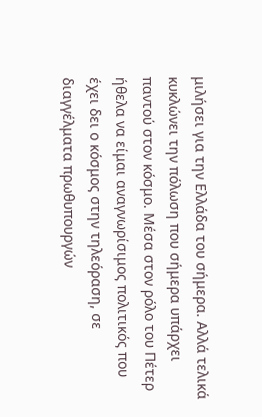μιλήσει για την Ελλάδα του σήμερα. Αλλά τελικά κυκλώνει την πόλωση που σήμερα υπάρχει παντού στον κόσμο. Μέσα στον ρόλο του Πέτερ ήθελα να είμαι αναγνωρίσιμος πολιτικός που έχει δει ο κόσμος στην τηλεόραση, σε διαγγέλματα πρωθυπουργών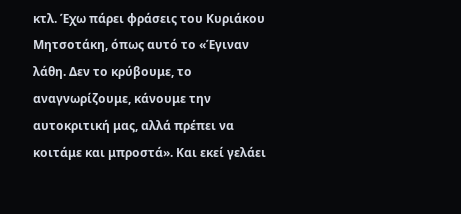κτλ. Έχω πάρει φράσεις του Κυριάκου Μητσοτάκη, όπως αυτό το «Έγιναν λάθη. Δεν το κρύβουμε, το αναγνωρίζουμε, κάνουμε την αυτοκριτική μας, αλλά πρέπει να κοιτάμε και μπροστά». Και εκεί γελάει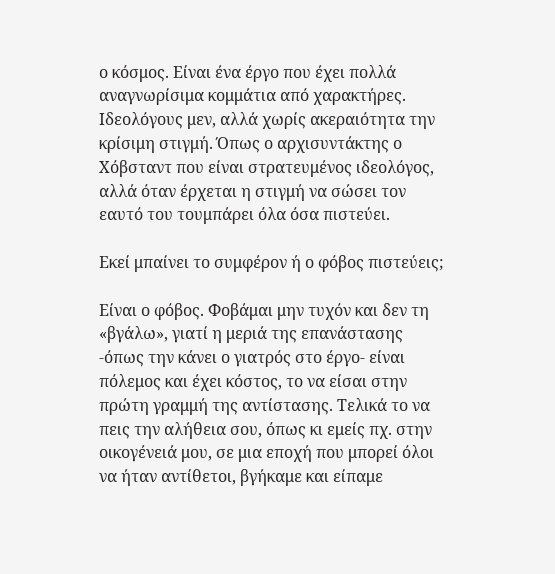ο κόσμος. Είναι ένα έργο που έχει πολλά αναγνωρίσιμα κομμάτια από χαρακτήρες. Ιδεολόγους μεν, αλλά χωρίς ακεραιότητα την κρίσιμη στιγμή. Όπως ο αρχισυντάκτης ο Χόβσταντ που είναι στρατευμένος ιδεολόγος, αλλά όταν έρχεται η στιγμή να σώσει τον εαυτό του τουμπάρει όλα όσα πιστεύει.

Εκεί μπαίνει το συμφέρον ή ο φόβος πιστεύεις;

Είναι ο φόβος. Φοβάμαι μην τυχόν και δεν τη «βγάλω», γιατί η μεριά της επανάστασης -όπως την κάνει ο γιατρός στο έργο- είναι πόλεμος και έχει κόστος, το να είσαι στην πρώτη γραμμή της αντίστασης. Τελικά το να πεις την αλήθεια σου, όπως κι εμείς πχ. στην οικογένειά μου, σε μια εποχή που μπορεί όλοι να ήταν αντίθετοι, βγήκαμε και είπαμε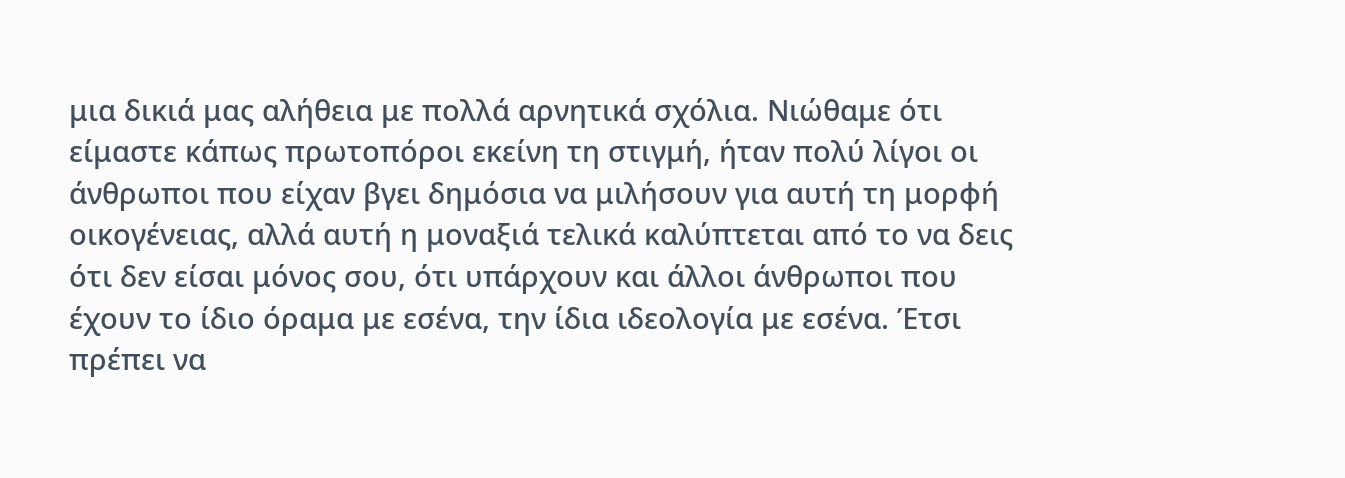μια δικιά μας αλήθεια με πολλά αρνητικά σχόλια. Νιώθαμε ότι είμαστε κάπως πρωτοπόροι εκείνη τη στιγμή, ήταν πολύ λίγοι οι άνθρωποι που είχαν βγει δημόσια να μιλήσουν για αυτή τη μορφή οικογένειας, αλλά αυτή η μοναξιά τελικά καλύπτεται από το να δεις ότι δεν είσαι μόνος σου, ότι υπάρχουν και άλλοι άνθρωποι που έχουν το ίδιο όραμα με εσένα, την ίδια ιδεολογία με εσένα. Έτσι πρέπει να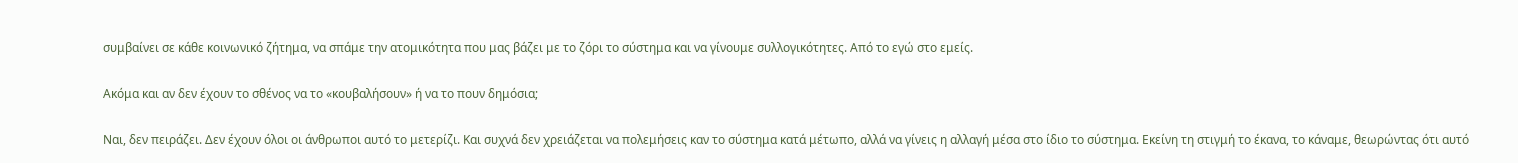συμβαίνει σε κάθε κοινωνικό ζήτημα, να σπάμε την ατομικότητα που μας βάζει με το ζόρι το σύστημα και να γίνουμε συλλογικότητες. Από το εγώ στο εμείς.

Ακόμα και αν δεν έχουν το σθένος να το «κουβαλήσουν» ή να το πουν δημόσια;

Ναι, δεν πειράζει. Δεν έχουν όλοι οι άνθρωποι αυτό το μετερίζι. Και συχνά δεν χρειάζεται να πολεμήσεις καν το σύστημα κατά μέτωπο, αλλά να γίνεις η αλλαγή μέσα στο ίδιο το σύστημα. Εκείνη τη στιγμή το έκανα, το κάναμε, θεωρώντας ότι αυτό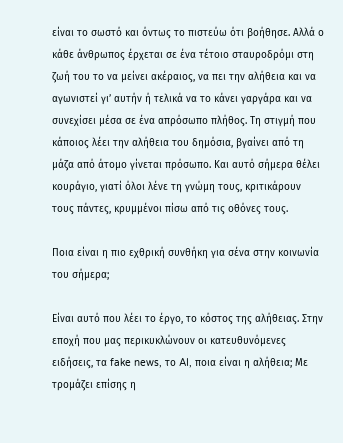είναι το σωστό και όντως το πιστεύω ότι βοήθησε. Αλλά ο κάθε άνθρωπος έρχεται σε ένα τέτοιο σταυροδρόμι στη ζωή του το να μείνει ακέραιος, να πει την αλήθεια και να αγωνιστεί γι’ αυτήν ή τελικά να το κάνει γαργάρα και να συνεχίσει μέσα σε ένα απρόσωπο πλήθος. Τη στιγμή που κάποιος λέει την αλήθεια του δημόσια, βγαίνει από τη μάζα από άτομο γίνεται πρόσωπο. Και αυτό σήμερα θέλει κουράγιο, γιατί όλοι λένε τη γνώμη τους, κριτικάρουν τους πάντες, κρυμμένοι πίσω από τις οθόνες τους.

Ποια είναι η πιο εχθρική συνθήκη για σένα στην κοινωνία του σήμερα;

Είναι αυτό που λέει το έργο, το κόστος της αλήθειας. Στην εποχή που μας περικυκλώνουν οι κατευθυνόμενες ειδήσεις, τα fake news, το AI, ποια είναι η αλήθεια; Με τρομάζει επίσης η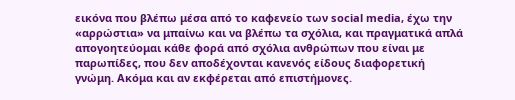εικόνα που βλέπω μέσα από το καφενείο των social media, έχω την «αρρώστια» να μπαίνω και να βλέπω τα σχόλια, και πραγματικά απλά απογοητεύομαι κάθε φορά από σχόλια ανθρώπων που είναι με παρωπίδες, που δεν αποδέχονται κανενός είδους διαφορετική γνώμη. Ακόμα και αν εκφέρεται από επιστήμονες.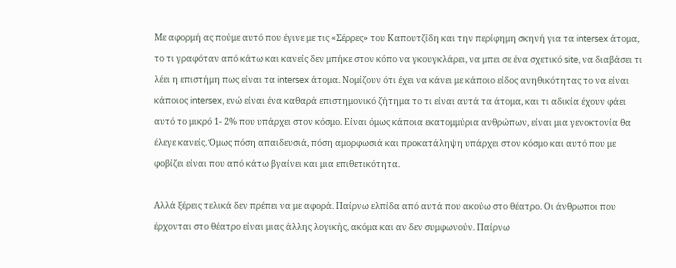Με αφορμή ας πούμε αυτό που έγινε με τις «Σέρρες» του Καπουτζίδη και την περίφημη σκηνή για τα intersex άτομα, το τι γραφόταν από κάτω και κανείς δεν μπήκε στον κόπο να γκουγκλάρει, να μπει σε ένα σχετικό site, να διαβάσει τι λέει η επιστήμη πως είναι τα intersex άτομα. Νομίζουν ότι έχει να κάνει με κάποιο είδος ανηθικότητας το να είναι κάποιος intersex, ενώ είναι ένα καθαρά επιστημονικό ζήτημα το τι είναι αυτά τα άτομα, και τι αδικία έχουν φάει αυτό το μικρό 1- 2% που υπάρχει στον κόσμο. Είναι όμως κάποια εκατομμύρια ανθρώπων, είναι μια γενοκτονία θα έλεγε κανείς. Όμως πόση απαιδευσιά, πόση αμορφωσιά και προκατάληψη υπάρχει στον κόσμο και αυτό που με φοβίζει είναι που από κάτω βγαίνει και μια επιθετικότητα.

Αλλά ξέρεις τελικά δεν πρέπει να με αφορά. Παίρνω ελπίδα από αυτά που ακούω στο θέατρο. Οι άνθρωποι που έρχονται στο θέατρο είναι μιας άλλης λογικής, ακόμα και αν δεν συμφωνούν. Παίρνω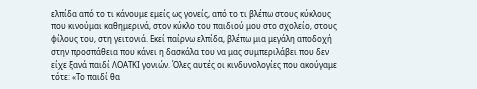ελπίδα από το τι κάνουμε εμείς ως γονείς, από το τι βλέπω στους κύκλους που κινούμαι καθημερινά, στον κύκλο του παιδιού μου στο σχολείο, στους φίλους του, στη γειτονιά. Εκεί παίρνω ελπίδα, βλέπω μια μεγάλη αποδοχή στην προσπάθεια που κάνει η δασκάλα του να μας συμπεριλάβει που δεν είχε ξανά παιδί ΛΟΑΤΚΙ γονιών. Όλες αυτές οι κινδυνολογίες που ακούγαμε τότε: «Το παιδί θα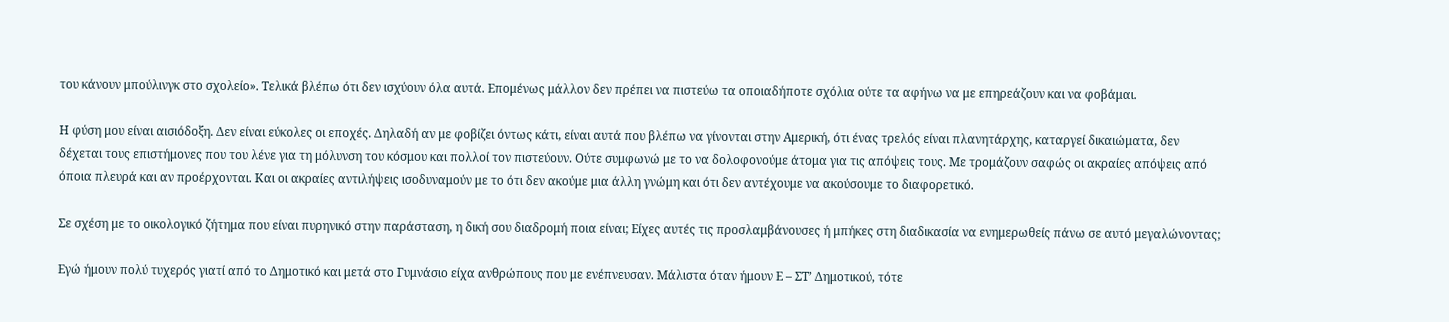του κάνουν μπούλινγκ στο σχολείο». Τελικά βλέπω ότι δεν ισχύουν όλα αυτά. Επομένως μάλλον δεν πρέπει να πιστεύω τα οποιαδήποτε σχόλια ούτε τα αφήνω να με επηρεάζουν και να φοβάμαι.

Η φύση μου είναι αισιόδοξη. Δεν είναι εύκολες οι εποχές. Δηλαδή αν με φοβίζει όντως κάτι, είναι αυτά που βλέπω να γίνονται στην Αμερική, ότι ένας τρελός είναι πλανητάρχης, καταργεί δικαιώματα, δεν δέχεται τους επιστήμονες που του λένε για τη μόλυνση του κόσμου και πολλοί τον πιστεύουν. Ούτε συμφωνώ με το να δολοφονούμε άτομα για τις απόψεις τους. Με τρομάζουν σαφώς οι ακραίες απόψεις από όποια πλευρά και αν προέρχονται. Και οι ακραίες αντιλήψεις ισοδυναμούν με το ότι δεν ακούμε μια άλλη γνώμη και ότι δεν αντέχουμε να ακούσουμε το διαφορετικό.

Σε σχέση με το οικολογικό ζήτημα που είναι πυρηνικό στην παράσταση, η δική σου διαδρομή ποια είναι; Είχες αυτές τις προσλαμβάνουσες ή μπήκες στη διαδικασία να ενημερωθείς πάνω σε αυτό μεγαλώνοντας;

Εγώ ήμουν πολύ τυχερός γιατί από το Δημοτικό και μετά στο Γυμνάσιο είχα ανθρώπους που με ενέπνευσαν. Μάλιστα όταν ήμουν Ε – ΣΤ’ Δημοτικού, τότε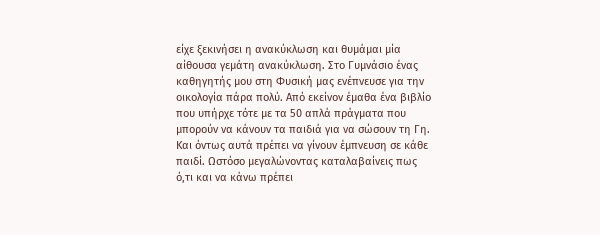είχε ξεκινήσει η ανακύκλωση και θυμάμαι μία αίθουσα γεμάτη ανακύκλωση. Στο Γυμνάσιο ένας καθηγητής μου στη Φυσική μας ενέπνευσε για την οικολογία πάρα πολύ. Από εκείνον έμαθα ένα βιβλίο που υπήρχε τότε με τα 50 απλά πράγματα που μπορούν να κάνουν τα παιδιά για να σώσουν τη Γη. Και όντως αυτά πρέπει να γίνουν έμπνευση σε κάθε παιδί. Ωστόσο μεγαλώνοντας καταλαβαίνεις πως ό,τι και να κάνω πρέπει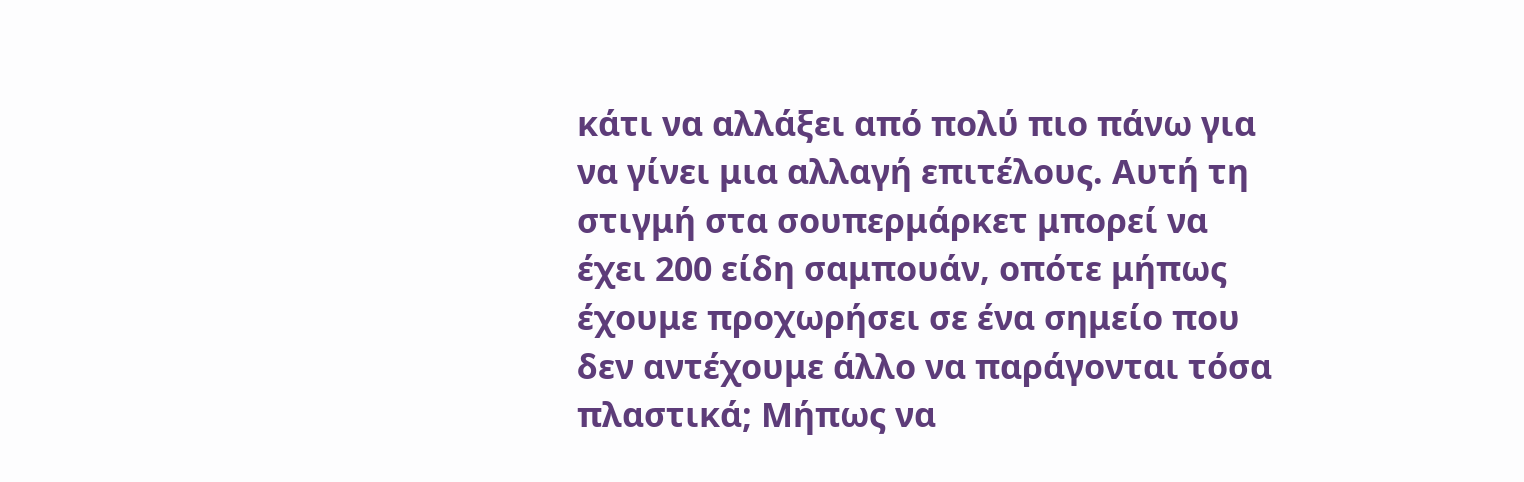κάτι να αλλάξει από πολύ πιο πάνω για να γίνει μια αλλαγή επιτέλους. Αυτή τη στιγμή στα σουπερμάρκετ μπορεί να έχει 200 είδη σαμπουάν, οπότε μήπως έχουμε προχωρήσει σε ένα σημείο που δεν αντέχουμε άλλο να παράγονται τόσα πλαστικά; Μήπως να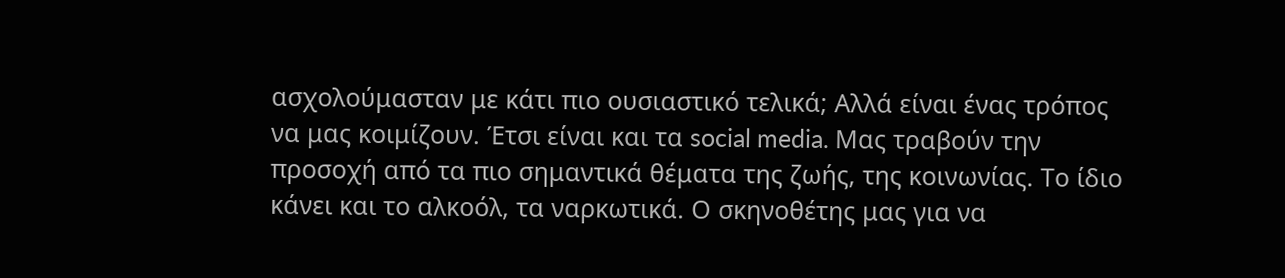ασχολούμασταν με κάτι πιο ουσιαστικό τελικά; Αλλά είναι ένας τρόπος να μας κοιμίζουν. Έτσι είναι και τα social media. Μας τραβούν την προσοχή από τα πιο σημαντικά θέματα της ζωής, της κοινωνίας. Το ίδιο κάνει και το αλκοόλ, τα ναρκωτικά. Ο σκηνοθέτης μας για να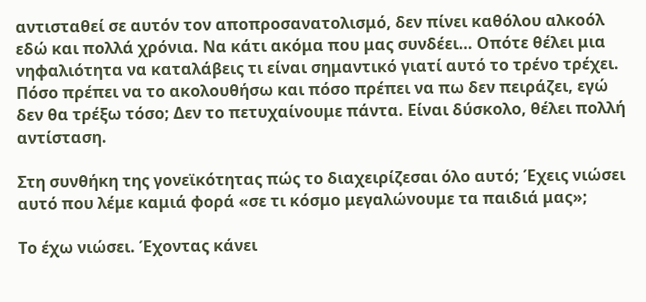αντισταθεί σε αυτόν τον αποπροσανατολισμό, δεν πίνει καθόλου αλκοόλ εδώ και πολλά χρόνια. Να κάτι ακόμα που μας συνδέει… Οπότε θέλει μια νηφαλιότητα να καταλάβεις τι είναι σημαντικό γιατί αυτό το τρένο τρέχει. Πόσο πρέπει να το ακολουθήσω και πόσο πρέπει να πω δεν πειράζει, εγώ δεν θα τρέξω τόσο; Δεν το πετυχαίνουμε πάντα. Είναι δύσκολο, θέλει πολλή αντίσταση.

Στη συνθήκη της γονεϊκότητας πώς το διαχειρίζεσαι όλο αυτό; Έχεις νιώσει αυτό που λέμε καμιά φορά «σε τι κόσμο μεγαλώνουμε τα παιδιά μας»;

Το έχω νιώσει. Έχοντας κάνει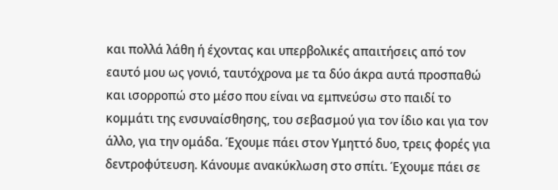και πολλά λάθη ή έχοντας και υπερβολικές απαιτήσεις από τον εαυτό μου ως γονιό, ταυτόχρονα με τα δύο άκρα αυτά προσπαθώ και ισορροπώ στο μέσο που είναι να εμπνεύσω στο παιδί το κομμάτι της ενσυναίσθησης, του σεβασμού για τον ίδιο και για τον άλλο, για την ομάδα. Έχουμε πάει στον Υμηττό δυο, τρεις φορές για δεντροφύτευση. Κάνουμε ανακύκλωση στο σπίτι. Έχουμε πάει σε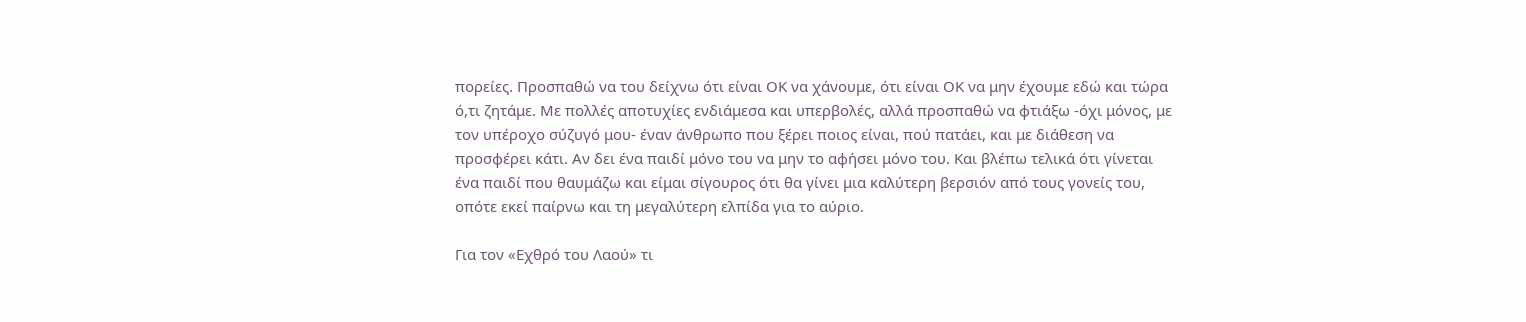πορείες. Προσπαθώ να του δείχνω ότι είναι ΟΚ να χάνουμε, ότι είναι ΟΚ να μην έχουμε εδώ και τώρα ό,τι ζητάμε. Με πολλές αποτυχίες ενδιάμεσα και υπερβολές, αλλά προσπαθώ να φτιάξω -όχι μόνος, με τον υπέροχο σύζυγό μου- έναν άνθρωπο που ξέρει ποιος είναι, πού πατάει, και με διάθεση να προσφέρει κάτι. Αν δει ένα παιδί μόνο του να μην το αφήσει μόνο του. Και βλέπω τελικά ότι γίνεται ένα παιδί που θαυμάζω και είμαι σίγουρος ότι θα γίνει μια καλύτερη βερσιόν από τους γονείς του, οπότε εκεί παίρνω και τη μεγαλύτερη ελπίδα για το αύριο.

Για τον «Εχθρό του Λαού» τι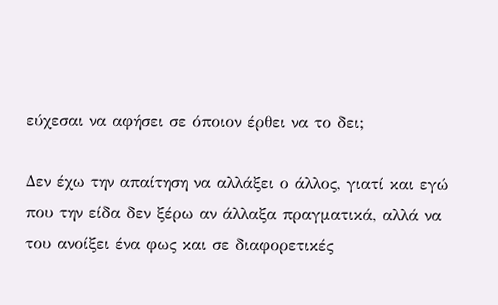εύχεσαι να αφήσει σε όποιον έρθει να το δει;

Δεν έχω την απαίτηση να αλλάξει ο άλλος, γιατί και εγώ που την είδα δεν ξέρω αν άλλαξα πραγματικά, αλλά να του ανοίξει ένα φως και σε διαφορετικές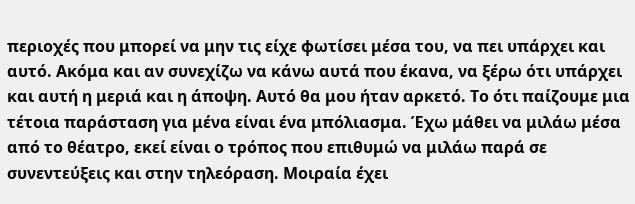περιοχές που μπορεί να μην τις είχε φωτίσει μέσα του, να πει υπάρχει και αυτό. Ακόμα και αν συνεχίζω να κάνω αυτά που έκανα, να ξέρω ότι υπάρχει και αυτή η μεριά και η άποψη. Αυτό θα μου ήταν αρκετό. Το ότι παίζουμε μια τέτοια παράσταση για μένα είναι ένα μπόλιασμα. Έχω μάθει να μιλάω μέσα από το θέατρο, εκεί είναι ο τρόπος που επιθυμώ να μιλάω παρά σε συνεντεύξεις και στην τηλεόραση. Μοιραία έχει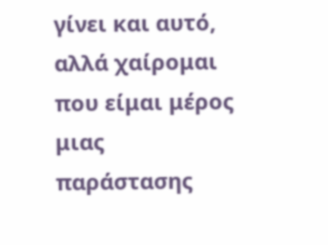γίνει και αυτό, αλλά χαίρομαι που είμαι μέρος μιας παράστασης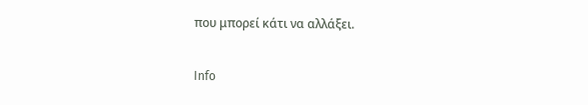που μπορεί κάτι να αλλάξει.

Info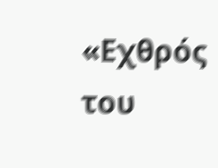«Εχθρός του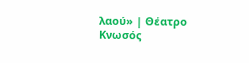λαού» | Θέατρο Κνωσός